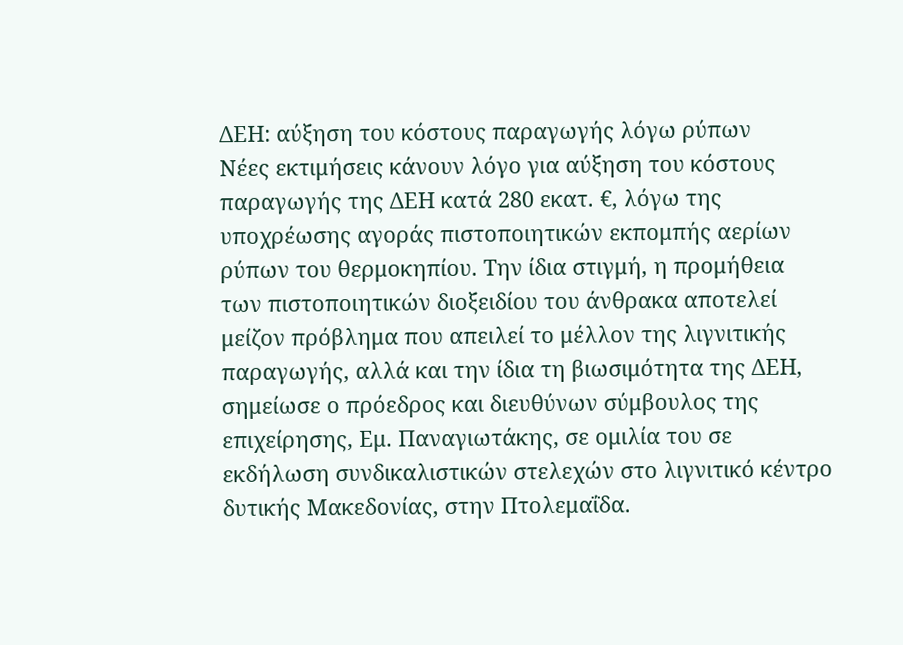ΔΕΗ: αύξηση του κόστους παραγωγής λόγω ρύπων
Νέες εκτιμήσεις κάνουν λόγο για αύξηση του κόστους παραγωγής της ΔΕΗ κατά 280 εκατ. €, λόγω της υποχρέωσης αγοράς πιστοποιητικών εκπομπής αερίων ρύπων του θερμοκηπίου. Την ίδια στιγμή, η προμήθεια των πιστοποιητικών διοξειδίου του άνθρακα αποτελεί μείζον πρόβλημα που απειλεί το μέλλον της λιγνιτικής παραγωγής, αλλά και την ίδια τη βιωσιμότητα της ΔΕΗ, σημείωσε ο πρόεδρος και διευθύνων σύμβουλος της επιχείρησης, Εμ. Παναγιωτάκης, σε ομιλία του σε εκδήλωση συνδικαλιστικών στελεχών στο λιγνιτικό κέντρο δυτικής Μακεδονίας, στην Πτολεμαΐδα.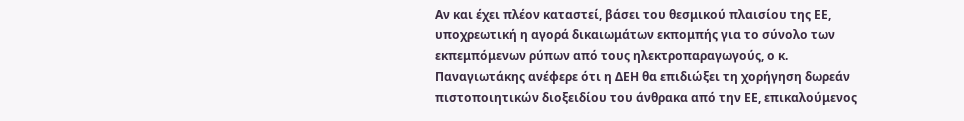Αν και έχει πλέον καταστεί, βάσει του θεσμικού πλαισίου της ΕΕ, υποχρεωτική η αγορά δικαιωμάτων εκπομπής για το σύνολο των εκπεμπόμενων ρύπων από τους ηλεκτροπαραγωγούς, ο κ. Παναγιωτάκης ανέφερε ότι η ΔΕΗ θα επιδιώξει τη χορήγηση δωρεάν πιστοποιητικών διοξειδίου του άνθρακα από την ΕΕ, επικαλούμενος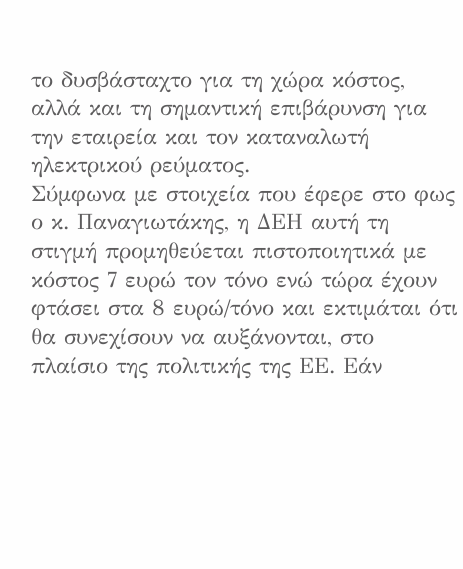το δυσβάσταχτο για τη χώρα κόστος, αλλά και τη σημαντική επιβάρυνση για την εταιρεία και τον καταναλωτή ηλεκτρικού ρεύματος.
Σύμφωνα με στοιχεία που έφερε στο φως ο κ. Παναγιωτάκης, η ΔΕΗ αυτή τη στιγμή προμηθεύεται πιστοποιητικά με κόστος 7 ευρώ τον τόνο ενώ τώρα έχουν φτάσει στα 8 ευρώ/τόνο και εκτιμάται ότι θα συνεχίσουν να αυξάνονται, στο πλαίσιο της πολιτικής της ΕΕ. Εάν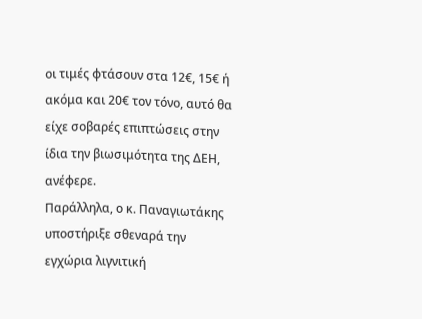οι τιμές φτάσουν στα 12€, 15€ ή ακόμα και 20€ τον τόνο, αυτό θα είχε σοβαρές επιπτώσεις στην ίδια την βιωσιμότητα της ΔΕΗ, ανέφερε.
Παράλληλα, ο κ. Παναγιωτάκης υποστήριξε σθεναρά την εγχώρια λιγνιτική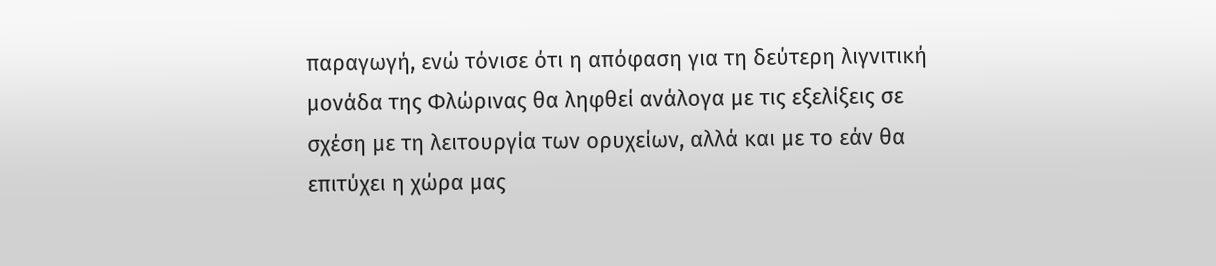παραγωγή, ενώ τόνισε ότι η απόφαση για τη δεύτερη λιγνιτική μονάδα της Φλώρινας θα ληφθεί ανάλογα με τις εξελίξεις σε σχέση με τη λειτουργία των ορυχείων, αλλά και με το εάν θα επιτύχει η χώρα μας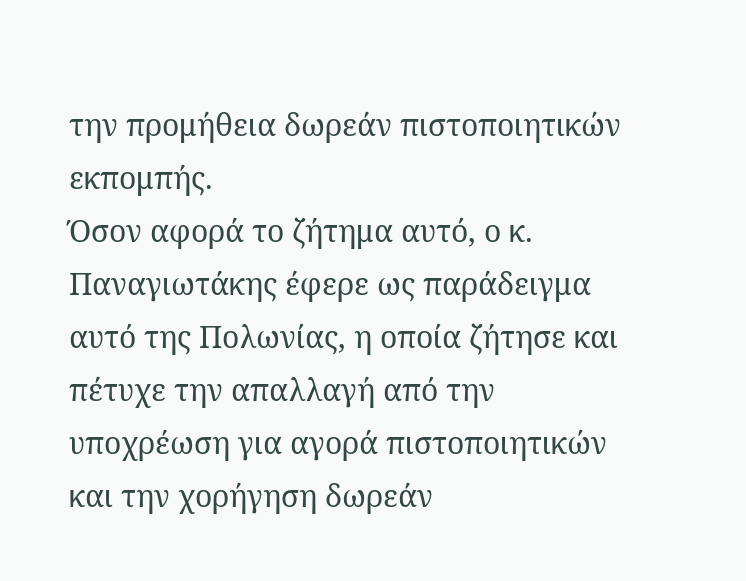την προμήθεια δωρεάν πιστοποιητικών εκπομπής.
Όσον αφορά το ζήτημα αυτό, ο κ. Παναγιωτάκης έφερε ως παράδειγμα αυτό της Πολωνίας, η οποία ζήτησε και πέτυχε την απαλλαγή από την υποχρέωση για αγορά πιστοποιητικών και την χορήγηση δωρεάν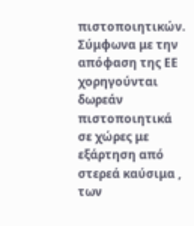πιστοποιητικών. Σύμφωνα με την απόφαση της ΕΕ χορηγούνται δωρεάν πιστοποιητικά σε χώρες με εξάρτηση από στερεά καύσιμα , των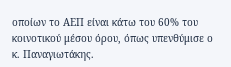οποίων το ΑΕΠ είναι κάτω του 60% του κοινοτικού μέσου όρου, όπως υπενθύμισε ο κ. Παναγιωτάκης.